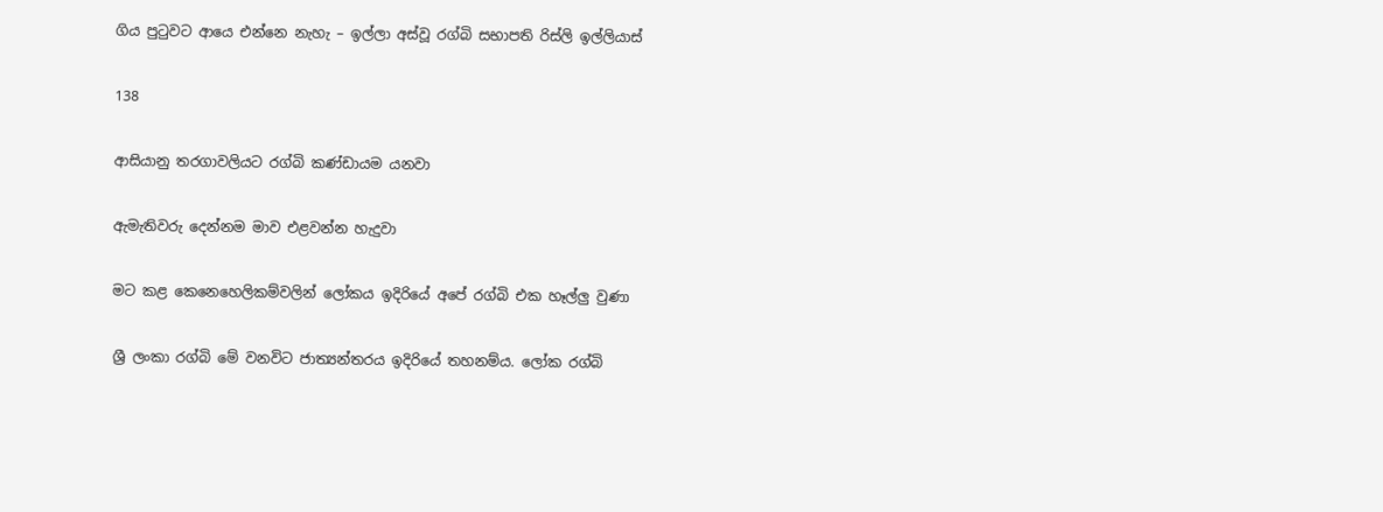ගිය පුටුවට ආයෙ එන්නෙ නැහැ – ඉල්ලා අස්වූ රග්බි සභාපති රිස්ලි ඉල්ලියාස්

138

ආසියානු තරගාවලියට රග්බි කණ්ඩායම යනවා

ඇමැතිවරු දෙන්නම මාව එළවන්න හැදුවා

මට කළ කෙනෙහෙලිකම්වලින් ලෝකය ඉදිරියේ අපේ රග්බි එක හෑල්ලු වුණා

ශ්‍රී ලංකා රග්බි මේ වනවිට ජාත්‍යන්තරය ඉදිරියේ තහනම්ය. ලෝක රග්බි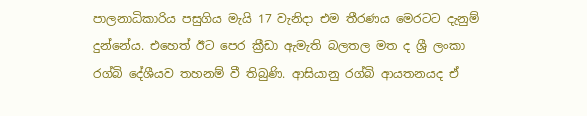පාලනාධිකාරිය පසුගිය මැයි 17 වැනිදා එම තීරණය මෙරටට දැනුම් දුන්නේය. එහෙත් ඊට පෙර ක්‍රීඩා ඇමැති බලතල මත ද ශ්‍රී ලංකා රග්බි දේශීයව තහනම් වී තිබුණි. ආසියානු රග්බි ආයතනයද ඒ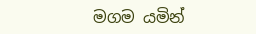මගම යමින්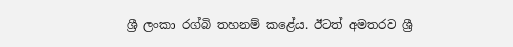ශ්‍රී ලංකා රග්බි තහනම් කළේය. ඊටත් අමතරව ශ්‍රී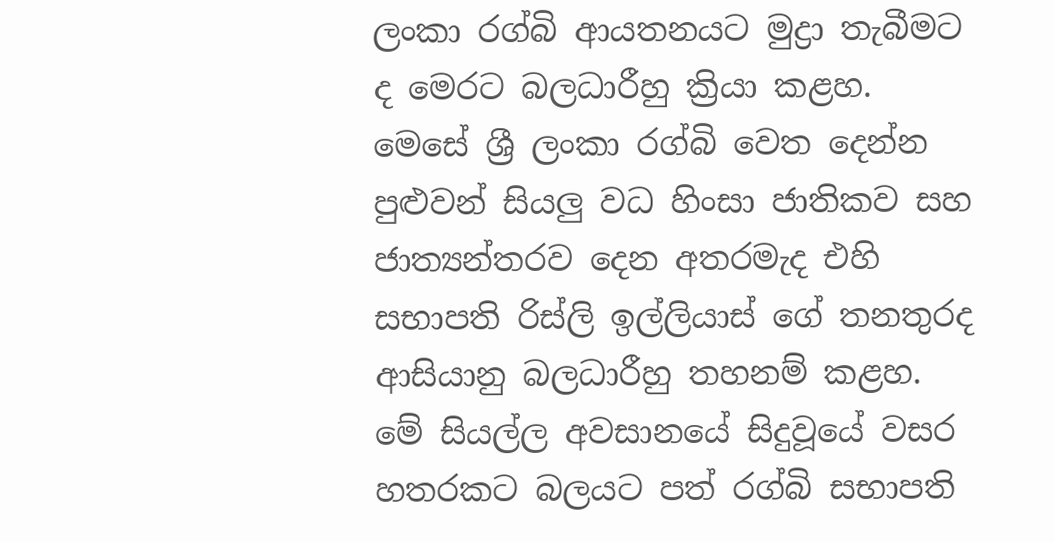ලංකා රග්බි ආයතනයට මුද්‍රා තැබීමට ද මෙරට බලධාරීහු ක්‍රියා කළහ. මෙසේ ශ්‍රී ලංකා රග්බි වෙත දෙන්න පුළුවන් සියලු වධ හිංසා ජාතිකව සහ ජාත්‍යන්තරව දෙන අතරමැද එහි සභාපති රිස්ලි ඉල්ලියාස් ගේ තනතුරද ආසියානු බලධාරීහු තහනම් කළහ. මේ සියල්ල අවසානයේ සිදුවූයේ වසර හතරකට බලයට පත් රග්බි සභාපති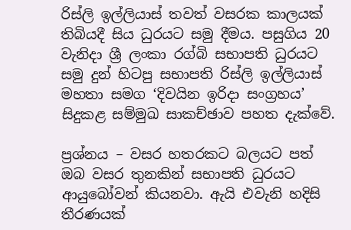රිස්ලි ඉල්ලියාස් තවත් වසරක කාලයක් තිබියදී සිය ධුරයට සමු දීමය. පසුගිය 20 වැනිදා ශ්‍රී ලංකා රග්බි සභාපති ධුරයට සමු දුන් හිටපු සභාපති රිස්ලි ඉල්ලියාස් මහතා සමග ‘දිවයින ඉරිදා සංග්‍රහය’ සිදුකළ සම්මුඛ සාකච්ඡාව පහත දැක්වේ.

ප්‍රශ්නය – වසර හතරකට බලයට පත් ඔබ වසර තුනකින් සභාපති ධුරයට ආයුබෝවන් කියනවා. ඇයි එවැනි හදිසි තීරණයක්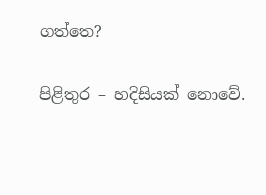ගත්තෙ?

පිළිතුර – හදිසියක් නොවේ.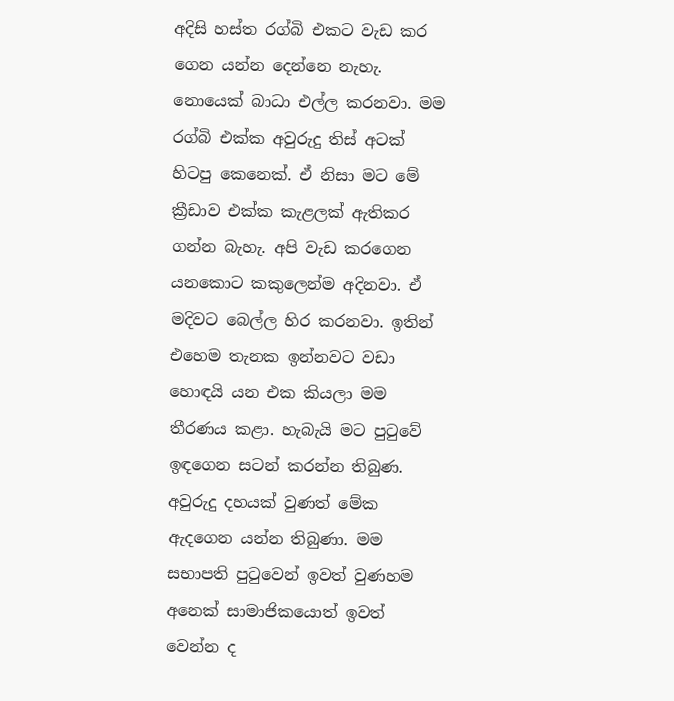අදිසි හස්ත රග්බි එකට වැඩ කර ගෙන යන්න දෙන්නෙ නැහැ. නොයෙක් බාධා එල්ල කරනවා. මම රග්බි එක්ක අවුරුදු තිස් අටක් හිටපු කෙනෙක්. ඒ නිසා මට මේ ක්‍රීඩාව එක්ක කැළලක් ඇතිකර ගන්න බැහැ. අපි වැඩ කරගෙන යනකොට කකුලෙන්ම අදිනවා. ඒ මදිවට බෙල්ල හිර කරනවා. ඉතින් එහෙම තැනක ඉන්නවට වඩා හොඳයි යන එක කියලා මම තීරණය කළා. හැබැයි මට පුටුවේ ඉඳගෙන සටන් කරන්න තිබුණ. අවුරුදු දහයක් වුණත් මේක ඇදගෙන යන්න තිබුණා. මම සභාපති පුටුවෙන් ඉවත් වුණහම අනෙක් සාමාජිකයොත් ඉවත් වෙන්න ද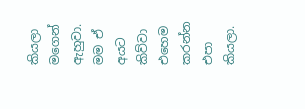කියලා මගෙන් ඇහුවා. මම ඒ අයට කිව්වා එහෙම කරන්න එපා කියලා.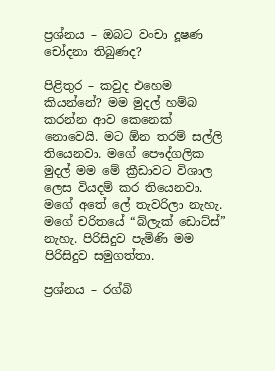ප්‍රශ්නය – ඔබට වංචා දූෂණ චෝදනා තිබුණද?

පිළිතුර – කවුද එහෙම කියන්නේ? මම මුදල් හම්බ කරන්න ආව කෙනෙක් නොවෙයි. මට ඕන තරම් සල්ලි තියෙනවා. මගේ පෞද්ගලික මුදල් මම මේ ක්‍රීඩාවට විශාල ලෙස වියදම් කර තියෙනවා. මගේ අතේ ලේ තැවරිලා නැහැ. මගේ චරිතයේ “බ්ලැක් ඩොට්ස්” නැහැ. පිරිසිදුව පැමිණි මම පිරිසිදුව සමුගත්තා.

ප්‍රශ්නය – රග්බි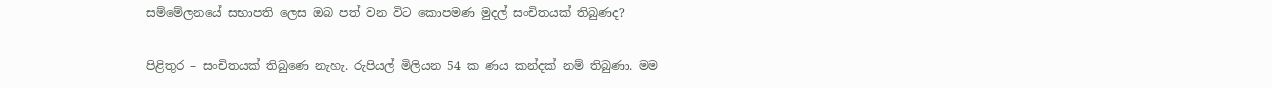සම්මේලනයේ සභාපති ලෙස ඔබ පත් වන විට කොපමණ මුදල් සංචිතයක් තිබුණද?

පිළිතුර – සංචිතයක් තිබුණෙ නැහැ. රුපියල් මිලියන 54 ක ණය කන්දක් නම් තිබුණා. මම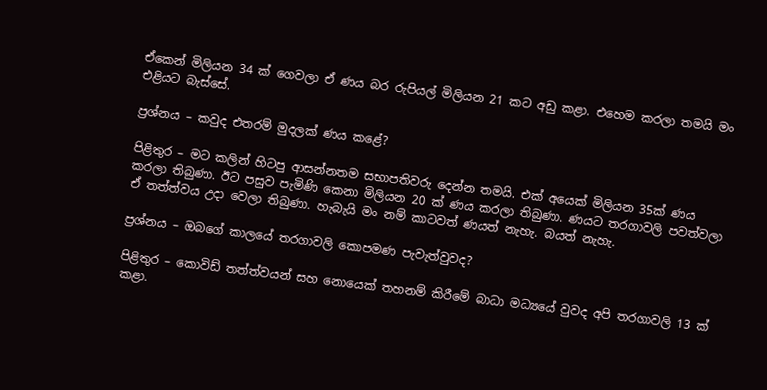ඒකෙන් මිලියන 34 ක් ගෙවලා ඒ ණය බර රුපියල් මිලියන 21 කට අඩු කළා. එහෙම කරලා තමයි මං එළියට බැස්සේ.

ප්‍රශ්නය – කවුද එතරම් මුදලක් ණය කළේ?

පිළිතුර – මට කලින් හිටපු ආසන්නතම සභාපතිවරු දෙන්න තමයි. එක් අයෙක් මිලියන 35ක් ණය කරලා තිබුණා. ඊට පසුව පැමිණි කෙනා මිලියන 20 ක් ණය කරලා තිබුණා. ණයට තරගාවලි පවත්වලා ඒ තත්ත්වය උදා වෙලා තිබුණා. හැබැයි මං නම් කාටවත් ණයත් නැහැ. බයත් නැහැ.

ප්‍රශ්නය – ඔබගේ කාලයේ තරගාවලි කොපමණ පැවැත්වුවද?

පිළිතුර – කොවිඩ් තත්ත්වයන් සහ නොයෙක් තහනම් කිරීමේ බාධා මධ්‍යයේ වුවද අපි තරගාවලි 13 ක් කළා.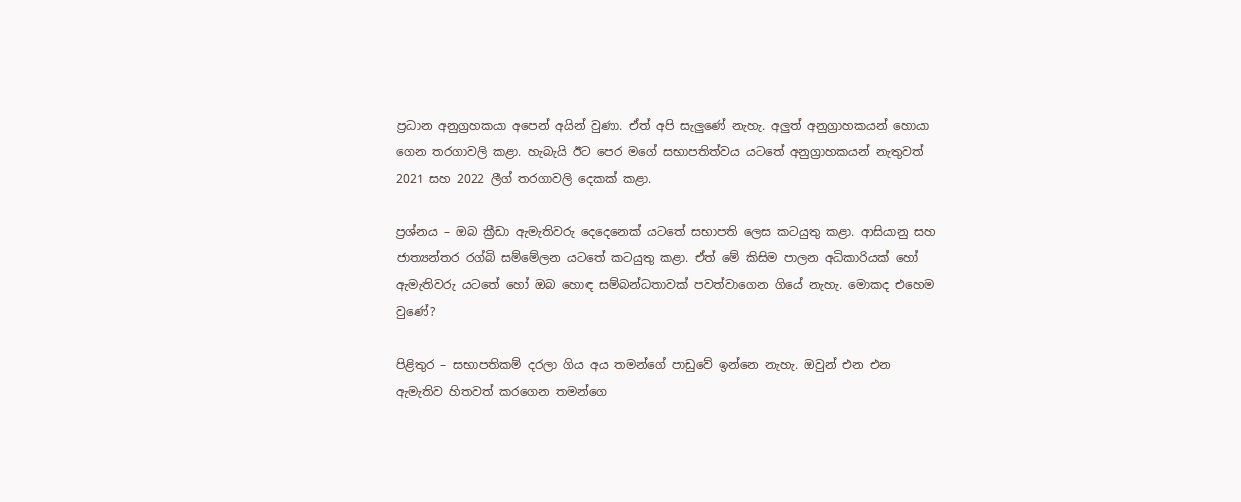ප්‍රධාන අනුග්‍රහකයා අපෙන් අයින් වුණා. ඒත් අපි සැලුණේ නැහැ. අලුත් අනුග්‍රාහකයන් හොයා ගෙන තරගාවලි කළා. හැබැයි ඊට පෙර මගේ සභාපතිත්වය යටතේ අනුග්‍රාහකයන් නැතුවත් 2021 සහ 2022 ලීග් තරගාවලි දෙකක් කළා.

ප්‍රශ්නය – ඔබ ක්‍රීඩා ඇමැතිවරු දෙදෙනෙක් යටතේ සභාපති ලෙස කටයුතු කළා. ආසියානු සහ ජාත්‍යන්තර රග්බි සම්මේලන යටතේ කටයුතු කළා. ඒත් මේ කිසිම පාලන අධිකාරියක් හෝ ඇමැතිවරු යටතේ හෝ ඔබ හොඳ සම්බන්ධතාවක් පවත්වාගෙන ගියේ නැහැ. මොකද එහෙම වුණේ?

පිළිතුර – සභාපතිකම් දරලා ගිය අය තමන්ගේ පාඩුවේ ඉන්නෙ නැහැ. ඔවුන් එන එන ඇමැතිව හිතවත් කරගෙන තමන්ගෙ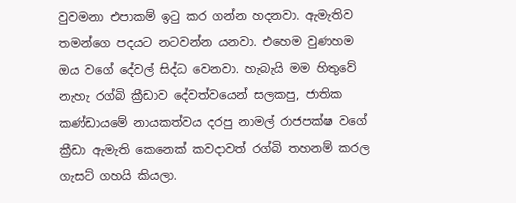වුවමනා එපාකම් ඉටු කර ගන්න හදනවා. ඇමැතිව තමන්ගෙ පදයට නටවන්න යනවා. එහෙම වුණහම ඔය වගේ දේවල් සිද්ධ වෙනවා. හැබැයි මම හිතුවේ නැහැ රග්බි ක්‍රීඩාව දේවත්වයෙන් සලකපු, ජාතික කණ්ඩායමේ නායකත්වය දරපු නාමල් රාජපක්ෂ වගේ ක්‍රීඩා ඇමැති කෙනෙක් කවදාවත් රග්බි තහනම් කරල ගැසට් ගහයි කියලා.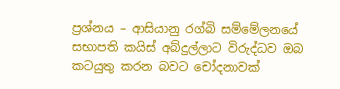ප්‍රශ්නය – ආසියානු රග්බි සම්මේලනයේ සභාපති කයිස් අබ්දුල්ලාට විරුද්ධව ඔබ කටයුතු කරන බවට චෝදනාවක්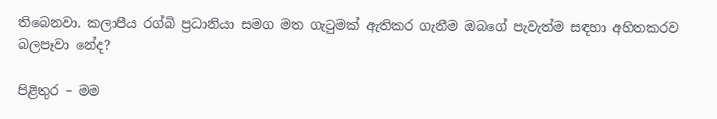තිබෙනවා. කලාපීය රග්බි ප්‍රධානියා සමග මත ගැටුමක් ඇතිකර ගැනීම ඔබගේ පැවැත්ම සඳහා අහිතකරව බලපෑවා නේද?

පිළිතුර – මම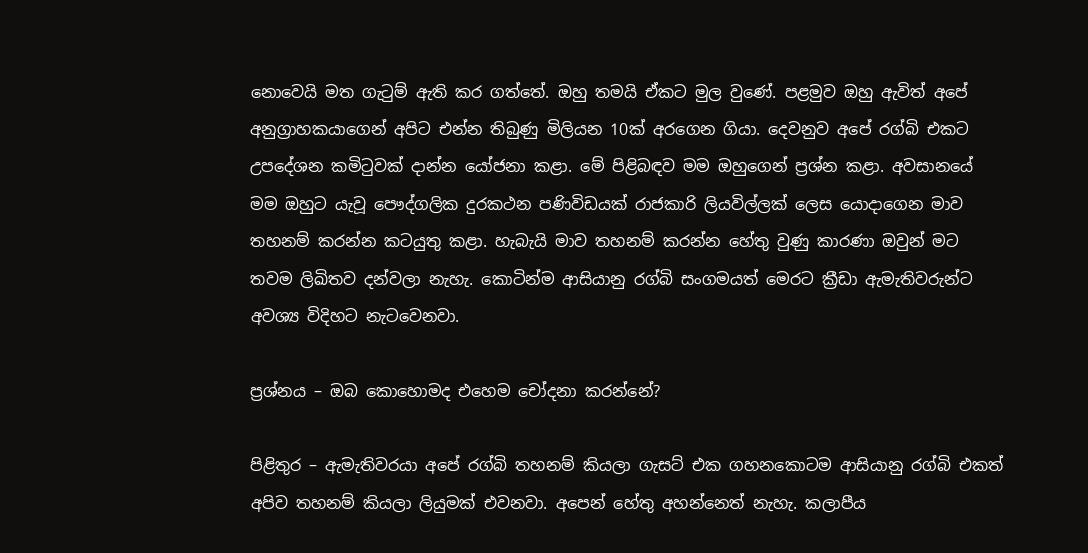නොවෙයි මත ගැටුම් ඇති කර ගත්තේ. ඔහු තමයි ඒකට මුල වුණේ. පළමුව ඔහු ඇවිත් අපේ අනුග්‍රාහකයාගෙන් අපිට එන්න තිබුණු මිලියන 10ක් අරගෙන ගියා. දෙවනුව අපේ රග්බි එකට උපදේශන කමිටුවක් දාන්න යෝජනා කළා. මේ පිළිබඳව මම ඔහුගෙන් ප්‍රශ්න කළා. අවසානයේ මම ඔහුට යැවූ පෞද්ගලික දුරකථන පණිවිඩයක් රාජකාරි ලියවිල්ලක් ලෙස යොදාගෙන මාව තහනම් කරන්න කටයුතු කළා. හැබැයි මාව තහනම් කරන්න හේතු වුණු කාරණා ඔවුන් මට තවම ලිඛිතව දන්වලා නැහැ. කොටින්ම ආසියානු රග්බි සංගමයත් මෙරට ක්‍රීඩා ඇමැතිවරුන්ට අවශ්‍ය විදිහට නැටවෙනවා.

ප්‍රශ්නය – ඔබ කොහොමද එහෙම චෝදනා කරන්නේ?

පිළිතුර – ඇමැතිවරයා අපේ රග්බි තහනම් කියලා ගැසට් එක ගහනකොටම ආසියානු රග්බි එකත් අපිව තහනම් කියලා ලියුමක් එවනවා. අපෙන් හේතු අහන්නෙත් නැහැ. කලාපීය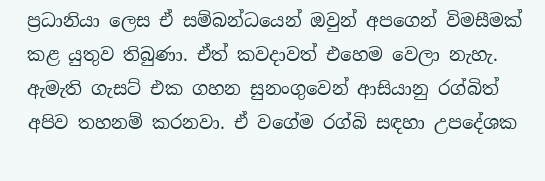ප්‍රධානියා ලෙස ඒ සම්බන්ධයෙන් ඔවුන් අපගෙන් විමසීමක් කළ යුතුව තිබුණා. ඒත් කවදාවත් එහෙම වෙලා නැහැ. ඇමැති ගැසට් එක ගහන සුනංගුවෙන් ආසියානු රග්බිත් අපිව තහනම් කරනවා. ඒ වගේම රග්බි සඳහා උපදේශක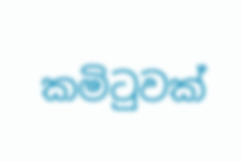කමිටුවක්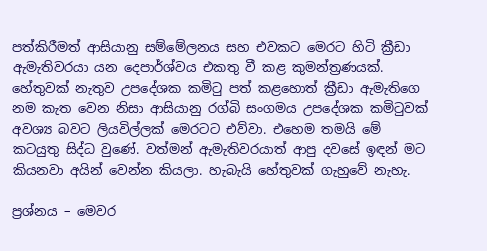පත්කිරීමත් ආසියානු සම්මේලනය සහ එවකට මෙරට හිටි ක්‍රීඩා ඇමැතිවරයා යන දෙපාර්ශ්වය එකතු වී කළ කුමන්ත්‍රණයක්. හේතුවක් නැතුව උපදේශක කමිටු පත් කළහොත් ක්‍රීඩා ඇමැතිගෙ නම කැත වෙන නිසා ආසියානු රග්බි සංගමය උපදේශක කමිටුවක් අවශ්‍ය බවට ලියවිල්ලක් මෙරටට එව්වා. එහෙම තමයි මේ කටයුතු සිද්ධ වුණේ. වත්මන් ඇමැතිවරයාත් ආපු දවසේ ඉඳන් මට කියනවා අයින් වෙන්න කියලා. හැබැයි හේතුවක් ගැහුවේ නැහැ.

ප්‍රශ්නය – මෙවර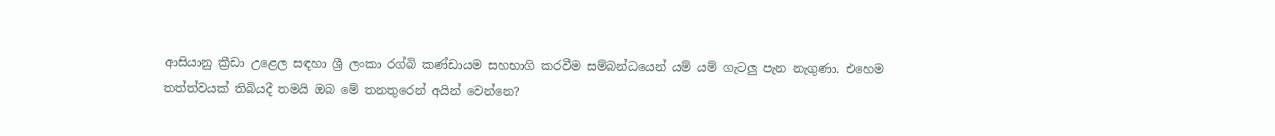ආසියානු ක්‍රීඩා උළෙල සඳහා ශ්‍රී ලංකා රග්බි කණ්ඩායම සහභාගි කරවීම සම්බන්ධයෙන් යම් යම් ගැටලු පැන නැගුණා. එහෙම තත්ත්වයක් තිබියදී තමයි ඔබ මේ තනතුරෙන් අයින් වෙන්නෙ?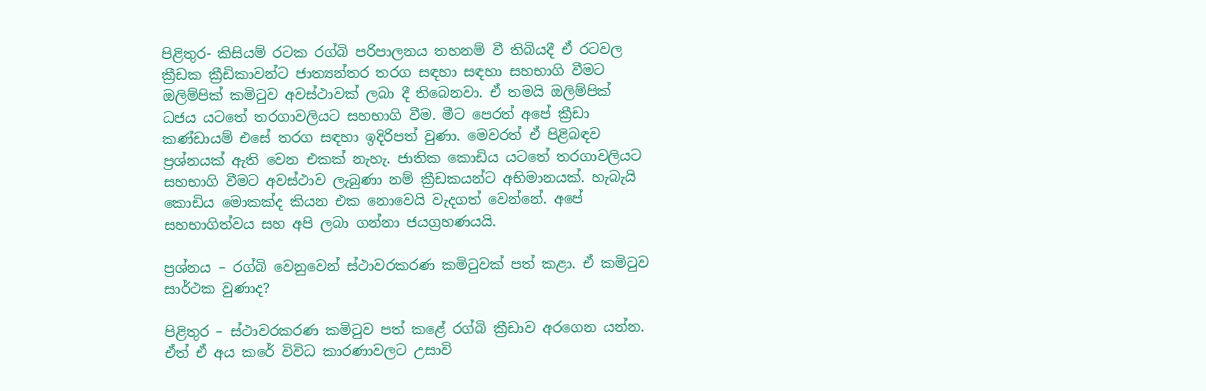පිළිතුර- කිසියම් රටක රග්බි පරිපාලනය තහනම් වී තිබියදී ඒ රටවල ක්‍රීඩක ක්‍රීඩිකාවන්ට ජාත්‍යන්තර තරග සඳහා සඳහා සහභාගි වීමට ඔලිම්පික් කමිටුව අවස්ථාවක් ලබා දී තිබෙනවා. ඒ තමයි ඔලිම්පික් ධජය යටතේ තරගාවලියට සහභාගි වීම. මීට පෙරත් අපේ ක්‍රීඩා කණ්ඩායම් එසේ තරග සඳහා ඉදිරිපත් වුණා. මෙවරත් ඒ පිළිබඳව ප්‍රශ්නයක් ඇති වෙන එකක් නැහැ. ජාතික කොඩිය යටතේ තරගාවලියට සහභාගි වීමට අවස්ථාව ලැබුණා නම් ක්‍රීඩකයන්ට අභිමානයක්. හැබැයි කොඩිය මොකක්ද කියන එක නොවෙයි වැදගත් වෙන්නේ. අපේ සහභාගිත්වය සහ අපි ලබා ගන්නා ජයග්‍රහණයයි.

ප්‍රශ්නය – රග්බි වෙනුවෙන් ස්ථාවරකරණ කමිටුවක් පත් කළා. ඒ කමිටුව සාර්ථක වුණාද?

පිළිතුර – ස්ථාවරකරණ කමිටුව පත් කළේ රග්බි ක්‍රීඩාව අරගෙන යන්න. ඒත් ඒ අය කරේ විවිධ කාරණාවලට උසාවි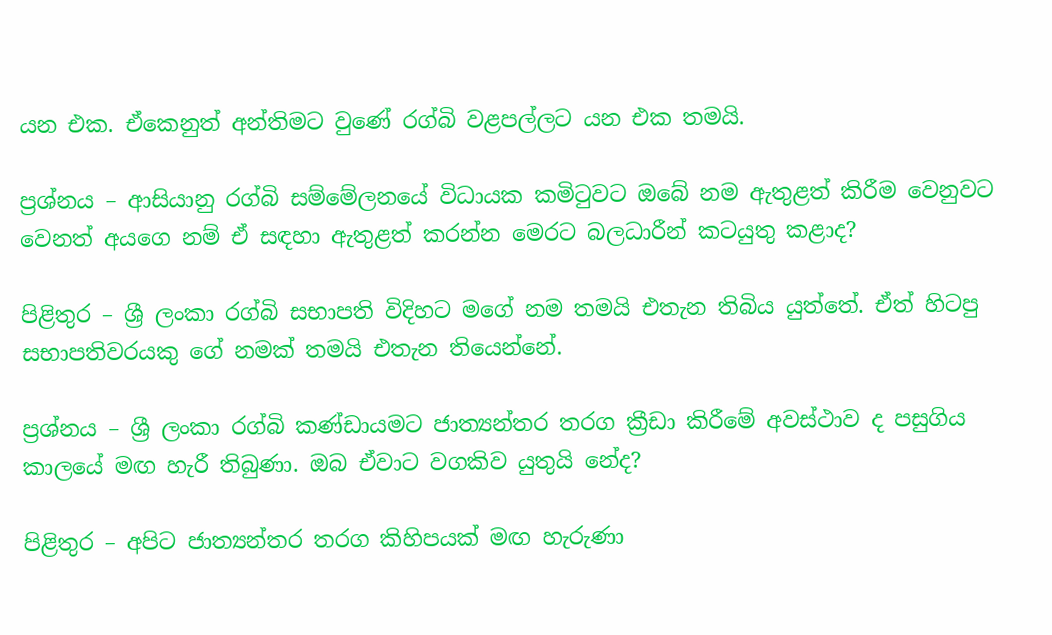යන එක. ඒකෙනුත් අන්තිමට වුණේ රග්බි වළපල්ලට යන එක තමයි.

ප්‍රශ්නය – ආසියානු රග්බි සම්මේලනයේ විධායක කමිටුවට ඔබේ නම ඇතුළත් කිරීම වෙනුවට වෙනත් අයගෙ නම් ඒ සඳහා ඇතුළත් කරන්න මෙරට බලධාරීන් කටයුතු කළාද?

පිළිතුර – ශ්‍රී ලංකා රග්බි සභාපති විදිහට මගේ නම තමයි එතැන තිබිය යුත්තේ. ඒත් හිටපු සභාපතිවරයකු ගේ නමක් තමයි එතැන තියෙන්නේ.

ප්‍රශ්නය – ශ්‍රී ලංකා රග්බි කණ්ඩායමට ජාත්‍යන්තර තරග ක්‍රීඩා කිරීමේ අවස්ථාව ද පසුගිය කාලයේ මඟ හැරී තිබුණා. ඔබ ඒවාට වගකිව යුතුයි නේද?

පිළිතුර – අපිට ජාත්‍යන්තර තරග කිහිපයක් මඟ හැරුණා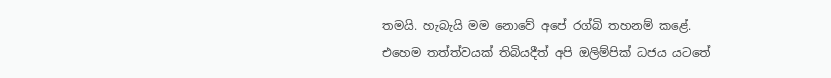තමයි. හැබැයි මම නොවේ අපේ රග්බි තහනම් කළේ. එහෙම තත්ත්වයක් තිබියදීත් අපි ඔලිම්පික් ධජය යටතේ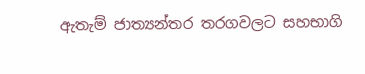ඇතැම් ජාත්‍යන්තර තරගවලට සහභාගි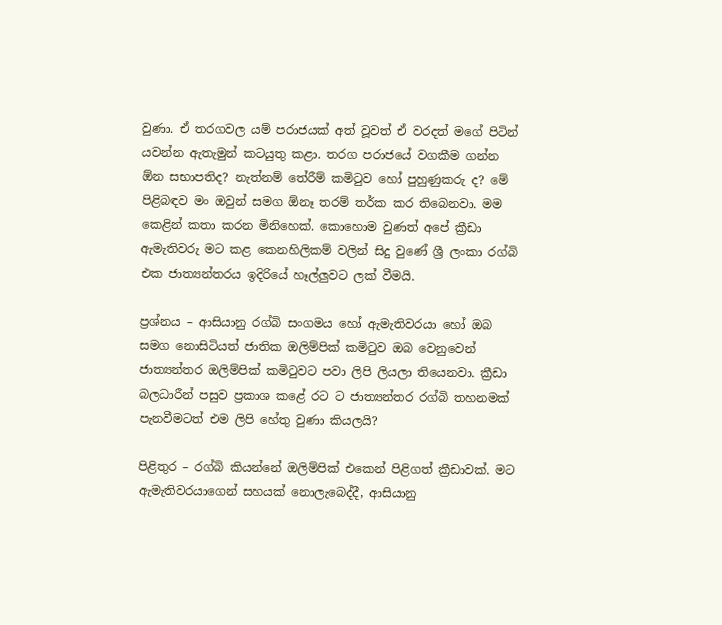වුණා. ඒ තරගවල යම් පරාජයක් අත් වූවත් ඒ වරදත් මගේ පිටින් යවන්න ඇතැමුන් කටයුතු කළා. තරග පරාජයේ වගකීම ගන්න ඕන සභාපතිද? නැත්නම් තේරීම් කමිටුව හෝ පුහුණුකරු ද? මේ පිළිබඳව මං ඔවුන් සමග ඕනෑ තරම් තර්ක කර තිබෙනවා. මම කෙළින් කතා කරන මිනිහෙක්. කොහොම වුණත් අපේ ක්‍රීඩා ඇමැතිවරු මට කළ කෙනහිලිකම් වලින් සිදු වුණේ ශ්‍රී ලංකා රග්බි එක ජාත්‍යන්තරය ඉදිරියේ හෑල්ලුවට ලක් වීමයි.

ප්‍රශ්නය – ආසියානු රග්බි සංගමය හෝ ඇමැතිවරයා හෝ ඔබ සමග නොසිටියත් ජාතික ඔලිම්පික් කමිටුව ඔබ වෙනුවෙන් ජාත්‍යන්තර ඔලිම්පික් කමිටුවට පවා ලිපි ලියලා තියෙනවා. ක්‍රීඩා බලධාරීන් පසුව ප්‍රකාශ කළේ රට ට ජාත්‍යන්තර රග්බි තහනමක් පැනවීමටත් එම ලිපි හේතු වුණා කියලයි?

පිළිතුර – රග්බි කියන්නේ ඔලිම්පික් එකෙන් පිළිගත් ක්‍රීඩාවක්. මට ඇමැතිවරයාගෙන් සහයක් නොලැබෙද්දී, ආසියානු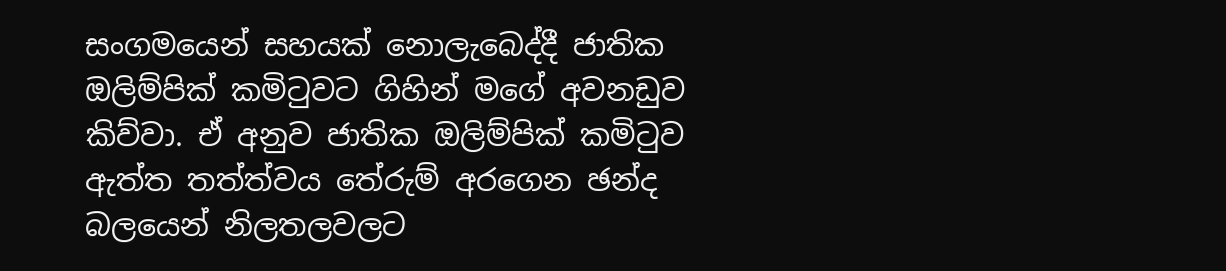සංගමයෙන් සහයක් නොලැබෙද්දී ජාතික ඔලිම්පික් කමිටුවට ගිහින් මගේ අවනඩුව කිව්වා. ඒ අනුව ජාතික ඔලිම්පික් කමිටුව ඇත්ත තත්ත්වය තේරුම් අරගෙන ඡන්ද බලයෙන් නිලතලවලට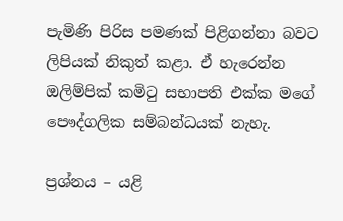පැමිණි පිරිස පමණක් පිළිගන්නා බවට ලිපියක් නිකුත් කළා. ඒ හැරෙන්න ඔලිම්පික් කමිටු සභාපති එක්ක මගේ පෞද්ගලික සම්බන්ධයක් නැහැ.

ප්‍රශ්නය – යළි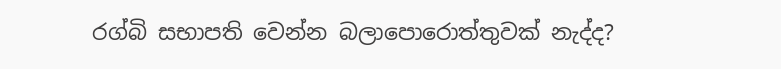රග්බි සභාපති වෙන්න බලාපොරොත්තුවක් නැද්ද?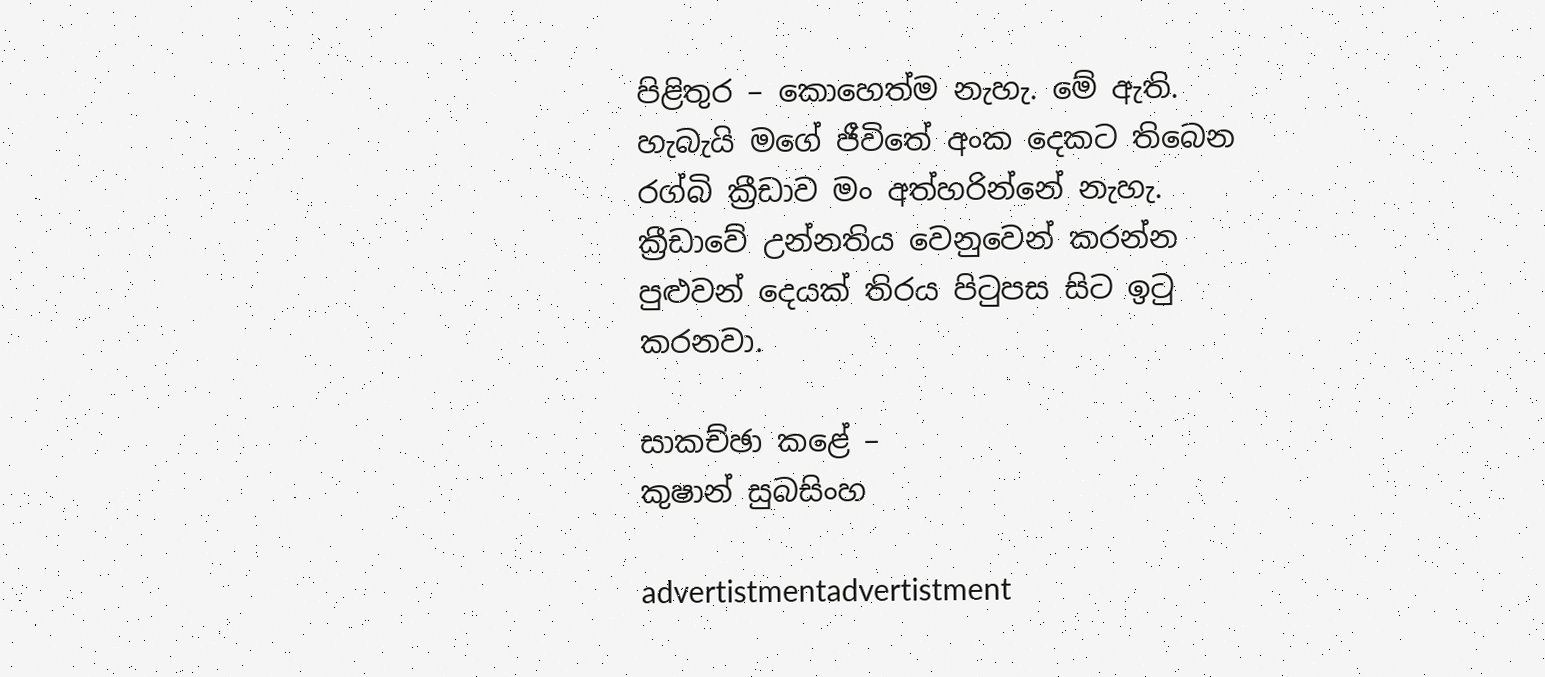පිළිතුර – කොහෙත්ම නැහැ. මේ ඇති. හැබැයි මගේ ජීවිතේ අංක දෙකට තිබෙන රග්බි ක්‍රීඩාව මං අත්හරින්නේ නැහැ. ක්‍රීඩාවේ උන්නතිය වෙනුවෙන් කරන්න පුළුවන් දෙයක් තිරය පිටුපස සිට ඉටු කරනවා.

සාකච්ඡා කළේ –
කුෂාන් සුබසිංහ

advertistmentadvertistment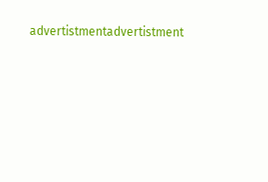advertistmentadvertistment